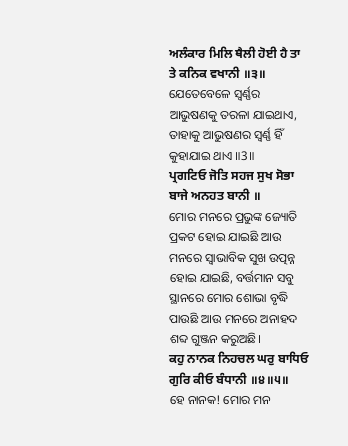ਅਲੰਕਾਰ ਮਿਲਿ ਥੈਲੀ ਹੋਈ ਹੈ ਤਾ ਤੇ ਕਨਿਕ ਵਖਾਨੀ ॥੩॥
ଯେତେବେଳେ ସ୍ଵର୍ଣ୍ଣର ଆଭୁଷଣକୁ ତରଳା ଯାଇଥାଏ, ତାହାକୁ ଆଭୁଷଣର ସ୍ଵର୍ଣ୍ଣ ହିଁ କୁହାଯାଇ ଥାଏ ॥3॥
ਪ੍ਰਗਟਿਓ ਜੋਤਿ ਸਹਜ ਸੁਖ ਸੋਭਾ ਬਾਜੇ ਅਨਹਤ ਬਾਨੀ ॥
ମୋର ମନରେ ପ୍ରଭୁଙ୍କ ଜ୍ୟୋତି ପ୍ରକଟ ହୋଇ ଯାଇଛି ଆଉ ମନରେ ସ୍ଵାଭାବିକ ସୁଖ ଉତ୍ପନ୍ନ ହୋଇ ଯାଇଛି, ବର୍ତ୍ତମାନ ସବୁ ସ୍ଥାନରେ ମୋର ଶୋଭା ବୃଦ୍ଧି ପାଉଛି ଆଉ ମନରେ ଅନାହଦ ଶବ୍ଦ ଗୁଞ୍ଜନ କରୁଅଛି।
ਕਹੁ ਨਾਨਕ ਨਿਹਚਲ ਘਰੁ ਬਾਧਿਓ ਗੁਰਿ ਕੀਓ ਬੰਧਾਨੀ ॥੪॥੫॥
ହେ ନାନକ! ମୋର ମନ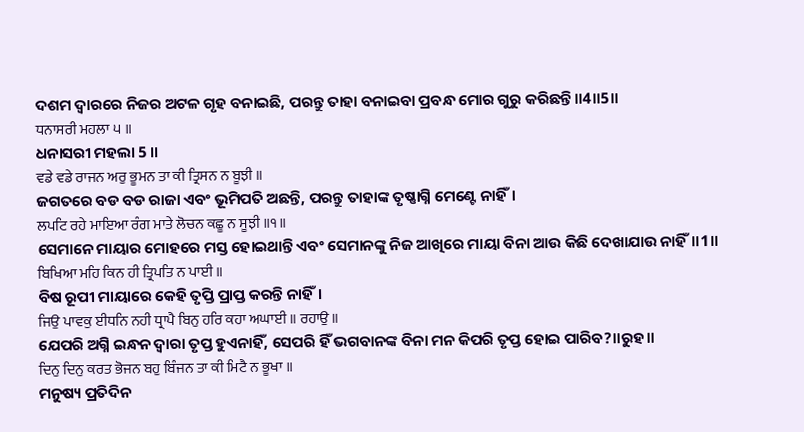ଦଶମ ଦ୍ଵାରରେ ନିଜର ଅଟଳ ଗୃହ ବନାଇଛି, ପରନ୍ତୁ ତାହା ବନାଇବା ପ୍ରବନ୍ଧ ମୋର ଗୁରୁ କରିଛନ୍ତି॥4॥5॥
ਧਨਾਸਰੀ ਮਹਲਾ ੫ ॥
ଧନାସରୀ ମହଲା 5 ॥
ਵਡੇ ਵਡੇ ਰਾਜਨ ਅਰੁ ਭੂਮਨ ਤਾ ਕੀ ਤ੍ਰਿਸਨ ਨ ਬੂਝੀ ॥
ଜଗତରେ ବଡ ବଡ ରାଜା ଏବଂ ଭୂମିପତି ଅଛନ୍ତି, ପରନ୍ତୁ ତାହାଙ୍କ ତୃଷ୍ଣାଗ୍ନି ମେଣ୍ଟେ ନାହିଁ।
ਲਪਟਿ ਰਹੇ ਮਾਇਆ ਰੰਗ ਮਾਤੇ ਲੋਚਨ ਕਛੂ ਨ ਸੂਝੀ ॥੧॥
ସେମାନେ ମାୟାର ମୋହରେ ମସ୍ତ ହୋଇଥାନ୍ତି ଏବଂ ସେମାନଙ୍କୁ ନିଜ ଆଖିରେ ମାୟା ବିନା ଆଉ କିଛି ଦେଖାଯାଉ ନାହିଁ॥1॥
ਬਿਖਿਆ ਮਹਿ ਕਿਨ ਹੀ ਤ੍ਰਿਪਤਿ ਨ ਪਾਈ ॥
ବିଷ ରୂପୀ ମାୟାରେ କେହି ତୃପ୍ତି ପ୍ରାପ୍ତ କରନ୍ତି ନାହିଁ।
ਜਿਉ ਪਾਵਕੁ ਈਧਨਿ ਨਹੀ ਧ੍ਰਾਪੈ ਬਿਨੁ ਹਰਿ ਕਹਾ ਅਘਾਈ ॥ ਰਹਾਉ ॥
ଯେପରି ଅଗ୍ନି ଇନ୍ଧନ ଦ୍ଵାରା ତୃପ୍ତ ହୁଏନାହିଁ, ସେପରି ହିଁ ଭଗବାନଙ୍କ ବିନା ମନ କିପରି ତୃପ୍ତ ହୋଇ ପାରିବ?॥ରୁହ॥
ਦਿਨੁ ਦਿਨੁ ਕਰਤ ਭੋਜਨ ਬਹੁ ਬਿੰਜਨ ਤਾ ਕੀ ਮਿਟੈ ਨ ਭੂਖਾ ॥
ମନୁଷ୍ୟ ପ୍ରତିଦିନ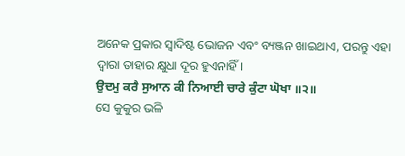ଅନେକ ପ୍ରକାର ସ୍ଵାଦିଷ୍ଟ ଭୋଜନ ଏବଂ ବ୍ୟଞ୍ଜନ ଖାଇଥାଏ, ପରନ୍ତୁ ଏହା ଦ୍ଵାରା ତାହାର କ୍ଷୁଧା ଦୂର ହୁଏନାହିଁ।
ਉਦਮੁ ਕਰੈ ਸੁਆਨ ਕੀ ਨਿਆਈ ਚਾਰੇ ਕੁੰਟਾ ਘੋਖਾ ॥੨॥
ସେ କୁକୁର ଭଳି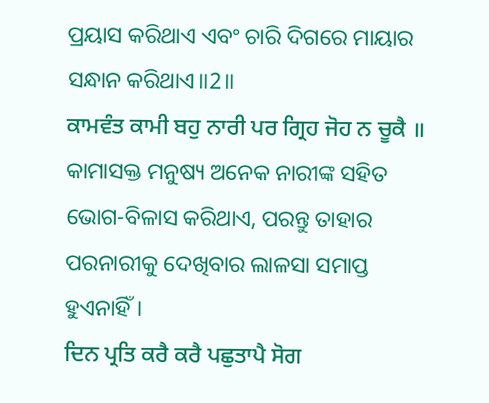ପ୍ରୟାସ କରିଥାଏ ଏବଂ ଚାରି ଦିଗରେ ମାୟାର ସନ୍ଧାନ କରିଥାଏ॥2॥
ਕਾਮਵੰਤ ਕਾਮੀ ਬਹੁ ਨਾਰੀ ਪਰ ਗ੍ਰਿਹ ਜੋਹ ਨ ਚੂਕੈ ॥
କାମାସକ୍ତ ମନୁଷ୍ୟ ଅନେକ ନାରୀଙ୍କ ସହିତ ଭୋଗ-ବିଳାସ କରିଥାଏ, ପରନ୍ତୁ ତାହାର ପରନାରୀକୁ ଦେଖିବାର ଲାଳସା ସମାପ୍ତ ହୁଏନାହିଁ।
ਦਿਨ ਪ੍ਰਤਿ ਕਰੈ ਕਰੈ ਪਛੁਤਾਪੈ ਸੋਗ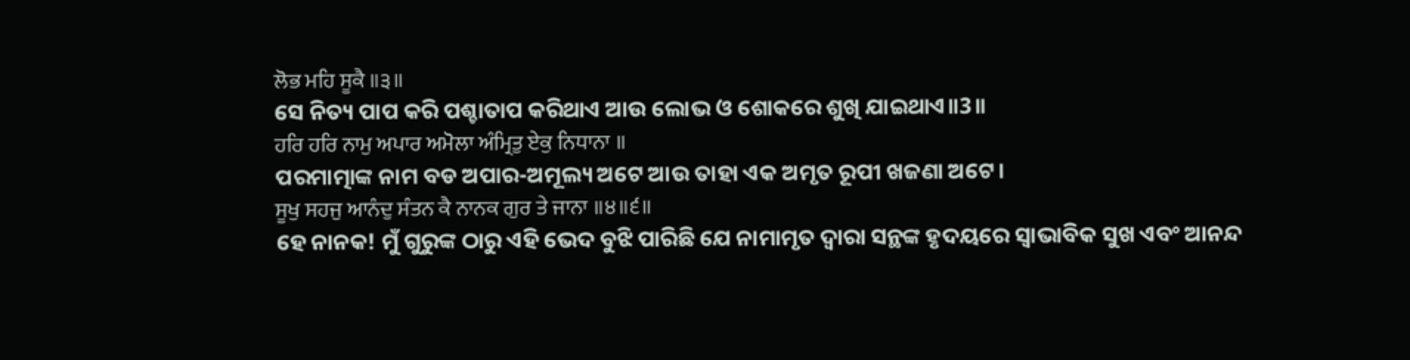ਲੋਭ ਮਹਿ ਸੂਕੈ ॥੩॥
ସେ ନିତ୍ୟ ପାପ କରି ପଶ୍ଚାତାପ କରିଥାଏ ଆଉ ଲୋଭ ଓ ଶୋକରେ ଶୁଖି ଯାଇଥାଏ॥3॥
ਹਰਿ ਹਰਿ ਨਾਮੁ ਅਪਾਰ ਅਮੋਲਾ ਅੰਮ੍ਰਿਤੁ ਏਕੁ ਨਿਧਾਨਾ ॥
ପରମାତ୍ମାଙ୍କ ନାମ ବଡ ଅପାର-ଅମୂଲ୍ୟ ଅଟେ ଆଉ ତାହା ଏକ ଅମୃତ ରୂପୀ ଖଜଣା ଅଟେ।
ਸੂਖੁ ਸਹਜੁ ਆਨੰਦੁ ਸੰਤਨ ਕੈ ਨਾਨਕ ਗੁਰ ਤੇ ਜਾਨਾ ॥੪॥੬॥
ହେ ନାନକ! ମୁଁ ଗୁରୁଙ୍କ ଠାରୁ ଏହି ଭେଦ ବୁଝି ପାରିଛି ଯେ ନାମାମୃତ ଦ୍ଵାରା ସନ୍ଥଙ୍କ ହୃଦୟରେ ସ୍ଵାଭାବିକ ସୁଖ ଏବଂ ଆନନ୍ଦ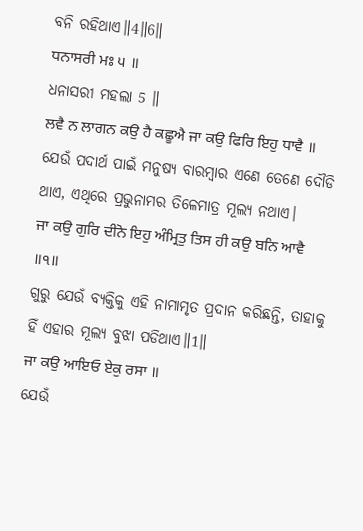ବନି ରହିଥାଏ॥4॥6॥
ਧਨਾਸਰੀ ਮਃ ੫ ॥
ଧନାସରୀ ମହଲା 5 ॥
ਲਵੈ ਨ ਲਾਗਨ ਕਉ ਹੈ ਕਛੂਐ ਜਾ ਕਉ ਫਿਰਿ ਇਹੁ ਧਾਵੈ ॥
ଯେଉଁ ପଦାର୍ଥ ପାଇଁ ମନୁଷ୍ୟ ବାରମ୍ବାର ଏଣେ ତେଣେ ଦୌଡି ଥାଏ, ଏଥିରେ ପ୍ରଭୁନାମର ତିଳେମାତ୍ର ମୂଲ୍ୟ ନଥାଏ।
ਜਾ ਕਉ ਗੁਰਿ ਦੀਨੋ ਇਹੁ ਅੰਮ੍ਰਿਤੁ ਤਿਸ ਹੀ ਕਉ ਬਨਿ ਆਵੈ ॥੧॥
ଗୁରୁ ଯେଉଁ ବ୍ୟକ୍ତିକୁ ଏହି ନାମାମୃତ ପ୍ରଦାନ କରିଛନ୍ତି, ତାହାକୁ ହିଁ ଏହାର ମୂଲ୍ୟ ବୁଝା ପଡିଥାଏ॥1॥
ਜਾ ਕਉ ਆਇਓ ਏਕੁ ਰਸਾ ॥
ଯେଉଁ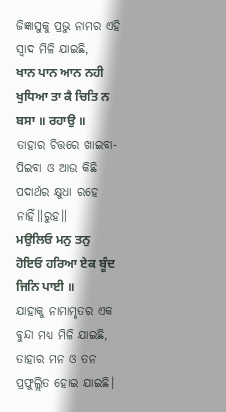ଜିଜ୍ଞାସୁକୁ ପ୍ରଭୁ ନାମର ଏହି ସ୍ଵାଦ ମିଳି ଯାଇଛି,
ਖਾਨ ਪਾਨ ਆਨ ਨਹੀ ਖੁਧਿਆ ਤਾ ਕੈ ਚਿਤਿ ਨ ਬਸਾ ॥ ਰਹਾਉ ॥
ତାହାର ଚିତ୍ତରେ ଖାଇବା-ପିଇବା ଓ ଆଉ କିଛି ପଦାର୍ଥର କ୍ଷୁଧା ରହେ ନାହିଁ॥ରୁହ॥
ਮਉਲਿਓ ਮਨੁ ਤਨੁ ਹੋਇਓ ਹਰਿਆ ਏਕ ਬੂੰਦ ਜਿਨਿ ਪਾਈ ॥
ଯାହାକୁ ନାମାମୃତର ଏକ ବୁନ୍ଦା ମଧ୍ୟ ମିଳି ଯାଇଛି, ତାହାର ମନ ଓ ତନ ପ୍ରଫୁଲ୍ଲିତ ହୋଇ ଯାଇଛି।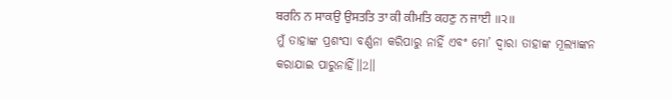ਬਰਨਿ ਨ ਸਾਕਉ ਉਸਤਤਿ ਤਾ ਕੀ ਕੀਮਤਿ ਕਹਣੁ ਨ ਜਾਈ ॥੨॥
ମୁଁ ତାହାଙ୍କ ପ୍ରଶଂସା ବର୍ଣ୍ଣନା କରିପାରୁ ନାହିଁ ଏବଂ ମୋ’ ଦ୍ଵାରା ତାହାଙ୍କ ମୂଲ୍ୟାଙ୍କନ କରାଯାଇ ପାରୁନାହିଁ॥2॥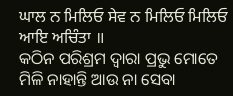ਘਾਲ ਨ ਮਿਲਿਓ ਸੇਵ ਨ ਮਿਲਿਓ ਮਿਲਿਓ ਆਇ ਅਚਿੰਤਾ ॥
କଠିନ ପରିଶ୍ରମ ଦ୍ଵାରା ପ୍ରଭୁ ମୋତେ ମିଳି ନାହାନ୍ତି ଆଉ ନା ସେବା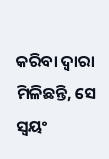କରିବା ଦ୍ଵାରା ମିଳିଛନ୍ତି, ସେ ସ୍ଵୟଂ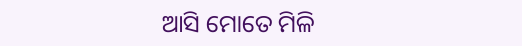ଆସି ମୋତେ ମିଳି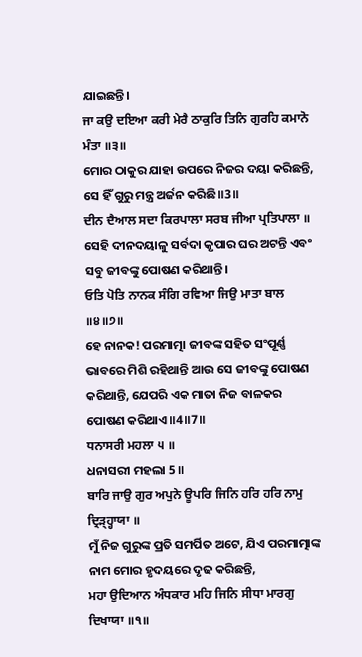ଯାଇଛନ୍ତି।
ਜਾ ਕਉ ਦਇਆ ਕਰੀ ਮੇਰੈ ਠਾਕੁਰਿ ਤਿਨਿ ਗੁਰਹਿ ਕਮਾਨੋ ਮੰਤਾ ॥੩॥
ମୋର ଠାକୁର ଯାହା ଉପରେ ନିଜର ଦୟା କରିଛନ୍ତି, ସେ ହିଁ ଗୁରୁ ମନ୍ତ୍ର ଅର୍ଜନ କରିଛି॥3॥
ਦੀਨ ਦੈਆਲ ਸਦਾ ਕਿਰਪਾਲਾ ਸਰਬ ਜੀਆ ਪ੍ਰਤਿਪਾਲਾ ॥
ସେହି ଦୀନଦୟାଳୁ ସର୍ବଦା କୃପାର ଘର ଅଟନ୍ତି ଏବଂ ସବୁ ଜୀବଙ୍କୁ ପୋଷଣ କରିଥାନ୍ତି।
ਓਤਿ ਪੋਤਿ ਨਾਨਕ ਸੰਗਿ ਰਵਿਆ ਜਿਉ ਮਾਤਾ ਬਾਲ ॥੪॥੭॥
ହେ ନାନକ! ପରମାତ୍ମା ଜୀବଙ୍କ ସହିତ ସଂପୂର୍ଣ୍ଣ ଭାବରେ ମିଶି ରହିଥାନ୍ତି ଆଉ ସେ ଜୀବଙ୍କୁ ପୋଷଣ କରିଥାନ୍ତି, ଯେପରି ଏକ ମାତା ନିଜ ବାଳକର ପୋଷଣ କରିଥାଏ॥4॥7॥
ਧਨਾਸਰੀ ਮਹਲਾ ੫ ॥
ଧନାସରୀ ମହଲା 5 ॥
ਬਾਰਿ ਜਾਉ ਗੁਰ ਅਪੁਨੇ ਊਪਰਿ ਜਿਨਿ ਹਰਿ ਹਰਿ ਨਾਮੁ ਦ੍ਰਿੜ੍ਹ੍ਹਾਯਾ ॥
ମୁଁ ନିଜ ଗୁରୁଙ୍କ ପ୍ରତି ସମର୍ପିତ ଅଟେ, ଯିଏ ପରମାତ୍ମାଙ୍କ ନାମ ମୋର ହୃଦୟରେ ଦୃଢ କରିଛନ୍ତି,
ਮਹਾ ਉਦਿਆਨ ਅੰਧਕਾਰ ਮਹਿ ਜਿਨਿ ਸੀਧਾ ਮਾਰਗੁ ਦਿਖਾਯਾ ॥੧॥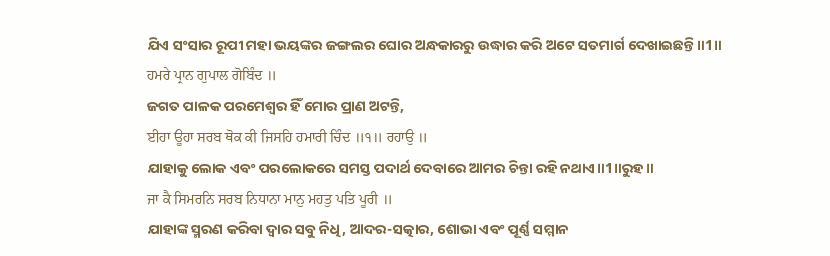ଯିଏ ସଂସାର ରୂପୀ ମହା ଭୟଙ୍କର ଜଙ୍ଗଲର ଘୋର ଅନ୍ଧକାରରୁ ଉଦ୍ଧାର କରି ଅଟେ ସତମାର୍ଗ ଦେଖାଇଛନ୍ତି॥1॥
ਹਮਰੇ ਪ੍ਰਾਨ ਗੁਪਾਲ ਗੋਬਿੰਦ ॥
ଜଗତ ପାଳକ ପରମେଶ୍ଵର ହିଁ ମୋର ପ୍ରାଣ ଅଟନ୍ତି,
ਈਹਾ ਊਹਾ ਸਰਬ ਥੋਕ ਕੀ ਜਿਸਹਿ ਹਮਾਰੀ ਚਿੰਦ ॥੧॥ ਰਹਾਉ ॥
ଯାହାକୁ ଲୋକ ଏବଂ ପରଲୋକରେ ସମସ୍ତ ପଦାର୍ଥ ଦେବାରେ ଆମର ଚିନ୍ତା ରହି ନଥାଏ॥1॥ରୁହ॥
ਜਾ ਕੈ ਸਿਮਰਨਿ ਸਰਬ ਨਿਧਾਨਾ ਮਾਨੁ ਮਹਤੁ ਪਤਿ ਪੂਰੀ ॥
ଯାହାଙ୍କ ସ୍ମରଣ କରିବା ଦ୍ଵାର ସବୁ ନିଧି, ଆଦର-ସତ୍କାର, ଶୋଭା ଏବଂ ପୂର୍ଣ୍ଣ ସମ୍ମାନ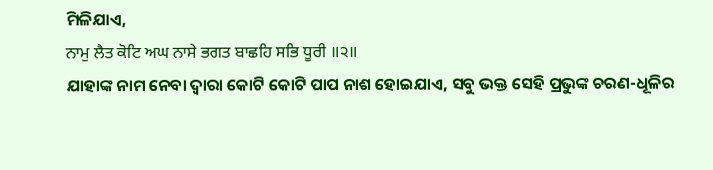ମିଳିଯାଏ,
ਨਾਮੁ ਲੈਤ ਕੋਟਿ ਅਘ ਨਾਸੇ ਭਗਤ ਬਾਛਹਿ ਸਭਿ ਧੂਰੀ ॥੨॥
ଯାହାଙ୍କ ନାମ ନେବା ଦ୍ଵାରା କୋଟି କୋଟି ପାପ ନାଶ ହୋଇଯାଏ, ସବୁ ଭକ୍ତ ସେହି ପ୍ରଭୁଙ୍କ ଚରଣ-ଧୂଳିର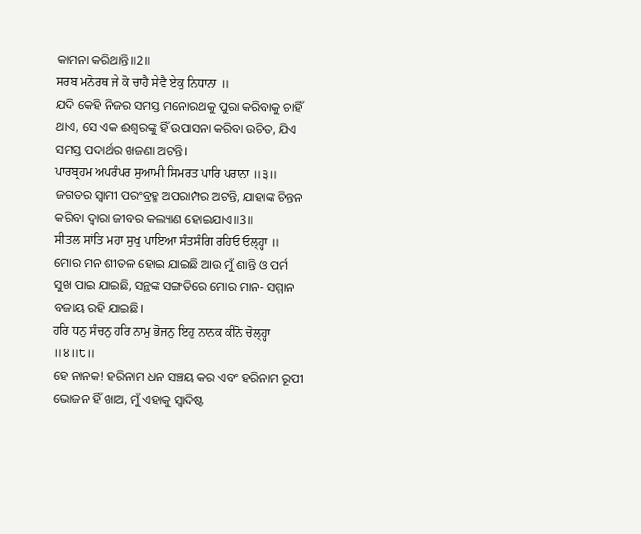କାମନା କରିଥାନ୍ତି॥2॥
ਸਰਬ ਮਨੋਰਥ ਜੇ ਕੋ ਚਾਹੈ ਸੇਵੈ ਏਕੁ ਨਿਧਾਨਾ ॥
ଯଦି କେହି ନିଜର ସମସ୍ତ ମନୋରଥକୁ ପୁରା କରିବାକୁ ଚାହିଁ ଥାଏ, ସେ ଏକ ଈଶ୍ଵରଙ୍କୁ ହିଁ ଉପାସନା କରିବା ଉଚିତ, ଯିଏ ସମସ୍ତ ପଦାର୍ଥର ଖଜଣା ଅଟନ୍ତି।
ਪਾਰਬ੍ਰਹਮ ਅਪਰੰਪਰ ਸੁਆਮੀ ਸਿਮਰਤ ਪਾਰਿ ਪਰਾਨਾ ॥੩॥
ଜଗତର ସ୍ଵାମୀ ପରଂବ୍ରହ୍ମ ଅପରାମ୍ପର ଅଟନ୍ତି, ଯାହାଙ୍କ ଚିନ୍ତନ କରିବା ଦ୍ଵାରା ଜୀବର କଲ୍ୟାଣ ହୋଇଯାଏ॥3॥
ਸੀਤਲ ਸਾਂਤਿ ਮਹਾ ਸੁਖੁ ਪਾਇਆ ਸੰਤਸੰਗਿ ਰਹਿਓ ਓਲ੍ਹ੍ਹਾ ॥
ମୋର ମନ ଶୀତଳ ହୋଇ ଯାଇଛି ଆଉ ମୁଁ ଶାନ୍ତି ଓ ପର୍ମ ସୁଖ ପାଇ ଯାଇଛି, ସନ୍ଥଙ୍କ ସଙ୍ଗତିରେ ମୋର ମାନ- ସମ୍ମାନ ବଜାୟ ରହି ଯାଇଛି।
ਹਰਿ ਧਨੁ ਸੰਚਨੁ ਹਰਿ ਨਾਮੁ ਭੋਜਨੁ ਇਹੁ ਨਾਨਕ ਕੀਨੋ ਚੋਲ੍ਹ੍ਹਾ ॥੪॥੮॥
ହେ ନାନକ! ହରିନାମ ଧନ ସଞ୍ଚୟ କର ଏବଂ ହରିନାମ ରୂପୀ ଭୋଜନ ହିଁ ଖାଅ, ମୁଁ ଏହାକୁ ସ୍ଵାଦିଷ୍ଟ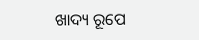ଖାଦ୍ୟ ରୂପେ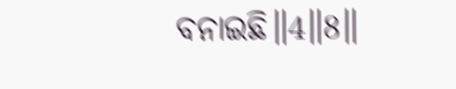ବନାଇଛି॥4॥8॥